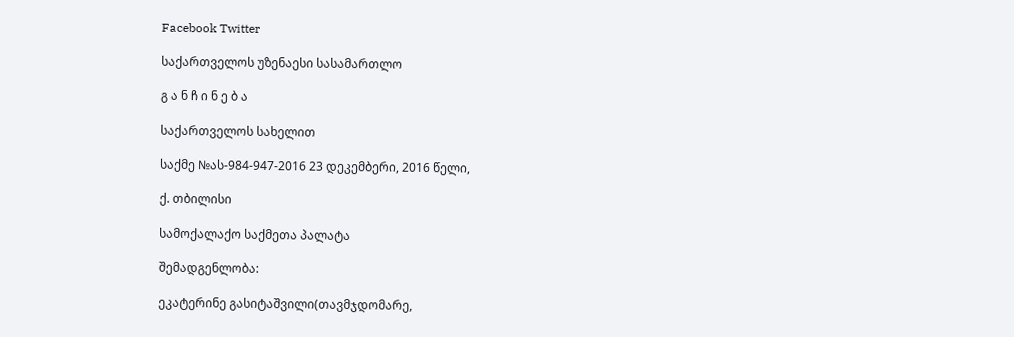Facebook Twitter

საქართველოს უზენაესი სასამართლო

გ ა ნ ჩ ი ნ ე ბ ა

საქართველოს სახელით

საქმე №ას-984-947-2016 23 დეკემბერი, 2016 წელი,

ქ. თბილისი

სამოქალაქო საქმეთა პალატა

შემადგენლობა:

ეკატერინე გასიტაშვილი(თავმჯდომარე,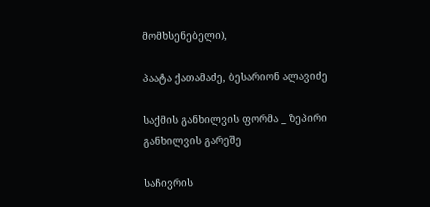მომხსენებელი),

პაატა ქათამაძე, ბესარიონ ალავიძე

საქმის განხილვის ფორმა _ ზეპირი განხილვის გარეშე

საჩივრის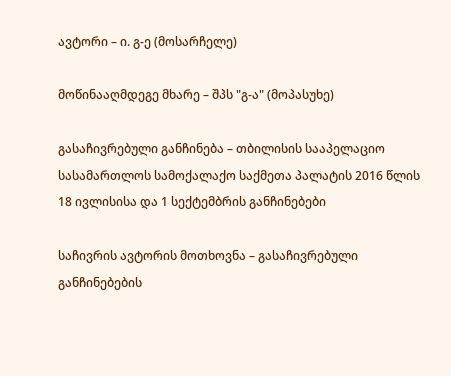ავტორი – ი. გ-ე (მოსარჩელე)

მოწინააღმდეგე მხარე – შპს "გ-ა" (მოპასუხე)

გასაჩივრებული განჩინება – თბილისის სააპელაციო სასამართლოს სამოქალაქო საქმეთა პალატის 2016 წლის 18 ივლისისა და 1 სექტემბრის განჩინებები

საჩივრის ავტორის მოთხოვნა – გასაჩივრებული განჩინებების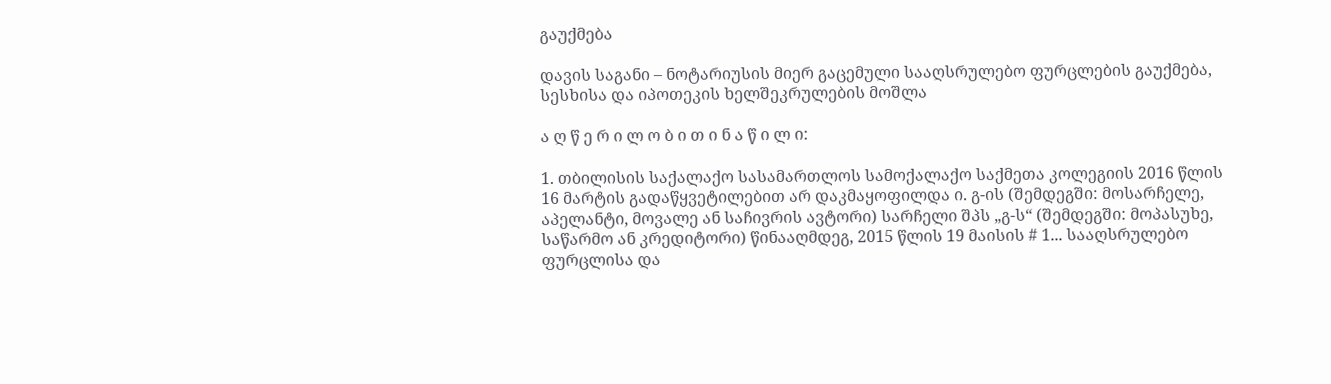გაუქმება

დავის საგანი – ნოტარიუსის მიერ გაცემული სააღსრულებო ფურცლების გაუქმება, სესხისა და იპოთეკის ხელშეკრულების მოშლა

ა ღ წ ე რ ი ლ ო ბ ი თ ი ნ ა წ ი ლ ი:

1. თბილისის საქალაქო სასამართლოს სამოქალაქო საქმეთა კოლეგიის 2016 წლის 16 მარტის გადაწყვეტილებით არ დაკმაყოფილდა ი. გ-ის (შემდეგში: მოსარჩელე, აპელანტი, მოვალე ან საჩივრის ავტორი) სარჩელი შპს „გ-ს“ (შემდეგში: მოპასუხე, საწარმო ან კრედიტორი) წინააღმდეგ, 2015 წლის 19 მაისის # 1... სააღსრულებო ფურცლისა და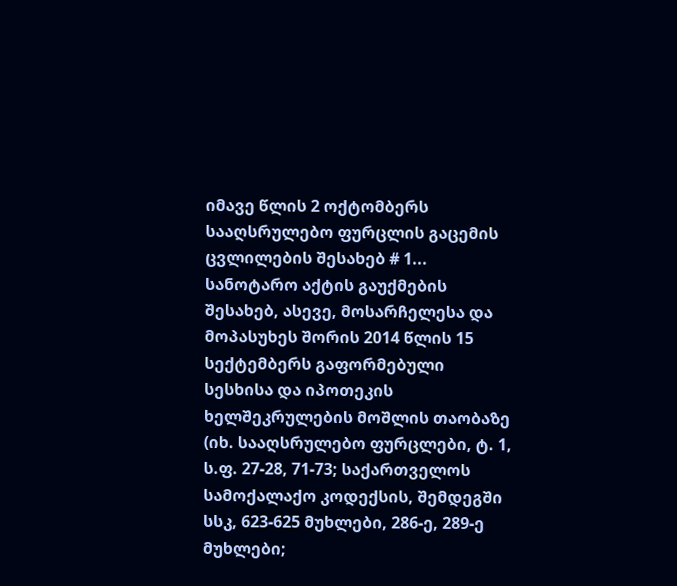იმავე წლის 2 ოქტომბერს სააღსრულებო ფურცლის გაცემის ცვლილების შესახებ # 1... სანოტარო აქტის გაუქმების შესახებ, ასევე, მოსარჩელესა და მოპასუხეს შორის 2014 წლის 15 სექტემბერს გაფორმებული სესხისა და იპოთეკის ხელშეკრულების მოშლის თაობაზე (იხ. სააღსრულებო ფურცლები, ტ. 1, ს.ფ. 27-28, 71-73; საქართველოს სამოქალაქო კოდექსის, შემდეგში სსკ, 623-625 მუხლები, 286-ე, 289-ე მუხლები;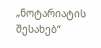„ნოტარიატის შესახებ“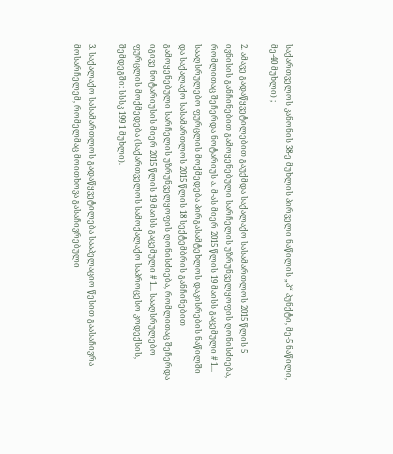საქართველოს კანონის 38-ე მუხლის პირველი ნაწილის „პ“ პუნქტი, მე-5 ნაწილი, მე-40 მუხლი) ;

2. ამავე გადაწყვეტილებით გაუქმდა საქალაქო სასამართლოს 2015 წლის 5 ივნისის განჩინებით გამოყენებული სარჩელის უზრუნველყოფის ღონისძიება, რომლითაც შეჩერდა ნოტარიუს ა. მ-ას მიერ 2015 წლის 19 მაისს გაცემული # 1... სააღსრულებო ფურცლის მოქმედება პირგასამტეხლოს დაკისრების ნაწილში და საქალაქო სასამართლოს 2015 წლის 18 სექტემბრის განჩინებით გამოყენებული სარჩელის უზრუნველყოფის ღონისძიება, რომლითაც შეჩერდა იგივე ნოტარიუსის მიერ 2015 წლის 19 მაისს გაცემული # 1... სააღსრულებო ფურცლის მოქმედება (საქართველოს სამოქალაქო საპროცესო კოდექსის, შემდეგში: სსსკ 199 1 მუხლი).

3. საქალაქო სასამართლოს გადაწყვეტილება სააპელაციო წესით გაასაჩივრა მოსარჩელემ, რომელმაც მოითხოვა გასაჩივრებული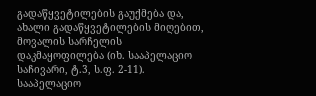გადაწყვეტილების გაუქმება და, ახალი გადაწყვეტილების მიღებით, მოვალის სარჩელის დაკმაყოფილება (იხ. სააპელაციო საჩივარი, ტ.3, ს.ფ. 2-11). სააპელაციო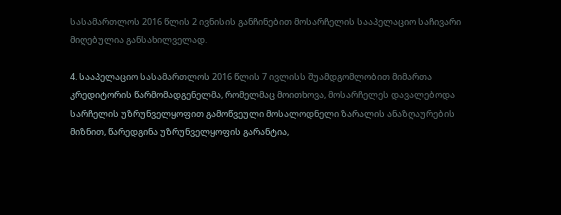სასამართლოს 2016 წლის 2 ივნისის განჩინებით მოსარჩელის სააპელაციო საჩივარი მიღებულია განსახილველად.

4. სააპელაციო სასამართლოს 2016 წლის 7 ივლისს შუამდგომლობით მიმართა კრედიტორის წარმომადგენელმა, რომელმაც მოითხოვა, მოსარჩელეს დავალებოდა სარჩელის უზრუნველყოფით გამოწვეული მოსალოდნელი ზარალის ანაზღაურების მიზნით, წარედგინა უზრუნველყოფის გარანტია,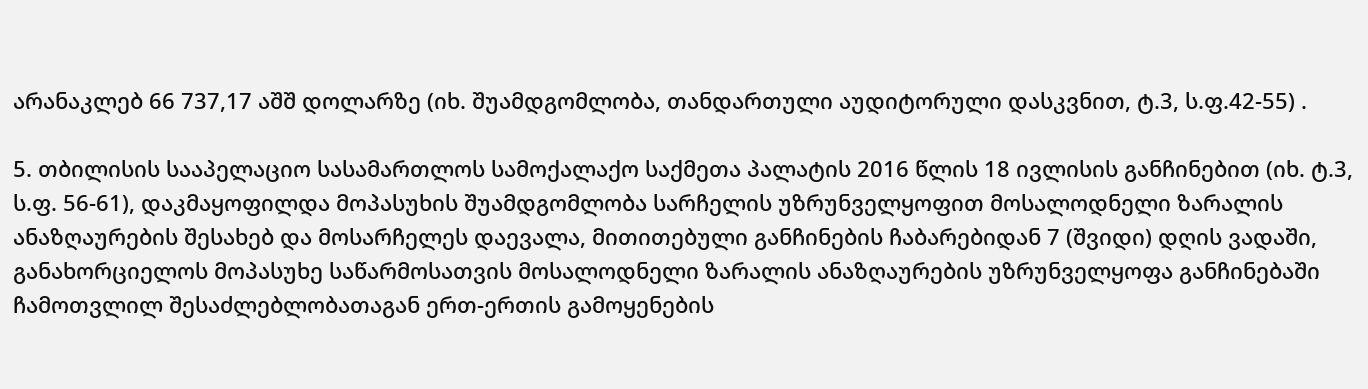არანაკლებ 66 737,17 აშშ დოლარზე (იხ. შუამდგომლობა, თანდართული აუდიტორული დასკვნით, ტ.3, ს.ფ.42-55) .

5. თბილისის სააპელაციო სასამართლოს სამოქალაქო საქმეთა პალატის 2016 წლის 18 ივლისის განჩინებით (იხ. ტ.3, ს.ფ. 56-61), დაკმაყოფილდა მოპასუხის შუამდგომლობა სარჩელის უზრუნველყოფით მოსალოდნელი ზარალის ანაზღაურების შესახებ და მოსარჩელეს დაევალა, მითითებული განჩინების ჩაბარებიდან 7 (შვიდი) დღის ვადაში, განახორციელოს მოპასუხე საწარმოსათვის მოსალოდნელი ზარალის ანაზღაურების უზრუნველყოფა განჩინებაში ჩამოთვლილ შესაძლებლობათაგან ერთ-ერთის გამოყენების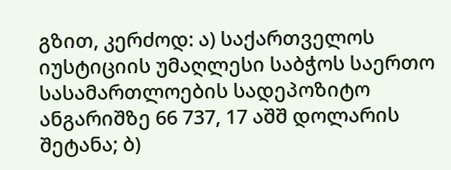გზით, კერძოდ: ა) საქართველოს იუსტიციის უმაღლესი საბჭოს საერთო სასამართლოების სადეპოზიტო ანგარიშზე 66 737, 17 აშშ დოლარის შეტანა; ბ)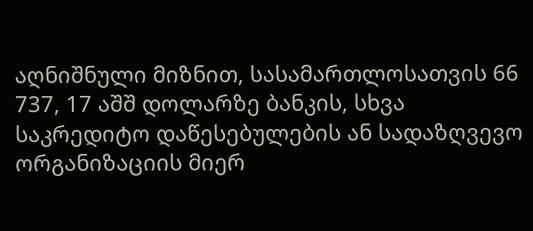აღნიშნული მიზნით, სასამართლოსათვის 66 737, 17 აშშ დოლარზე ბანკის, სხვა საკრედიტო დაწესებულების ან სადაზღვევო ორგანიზაციის მიერ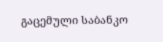გაცემული საბანკო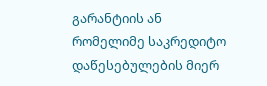გარანტიის ან რომელიმე საკრედიტო დაწესებულების მიერ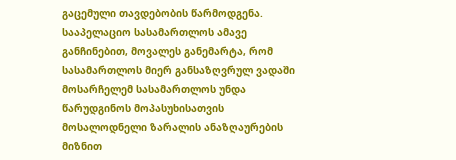გაცემული თავდებობის წარმოდგენა. სააპელაციო სასამართლოს ამავე განჩინებით, მოვალეს განემარტა, რომ სასამართლოს მიერ განსაზღვრულ ვადაში მოსარჩელემ სასამართლოს უნდა წარუდგინოს მოპასუხისათვის მოსალოდნელი ზარალის ანაზღაურების მიზნით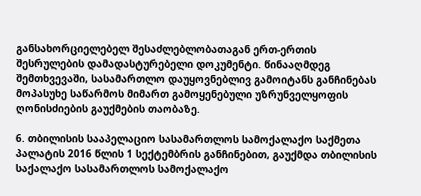განსახორციელებელ შესაძლებლობათაგან ერთ-ერთის შესრულების დამადასტურებელი დოკუმენტი. წინააღმდეგ შემთხვევაში, სასამართლო დაუყოვნებლივ გამოიტანს განჩინებას მოპასუხე საწარმოს მიმართ გამოყენებული უზრუნველყოფის ღონისძიების გაუქმების თაობაზე.

6. თბილისის სააპელაციო სასამართლოს სამოქალაქო საქმეთა პალატის 2016 წლის 1 სექტემბრის განჩინებით, გაუქმდა თბილისის საქალაქო სასამართლოს სამოქალაქო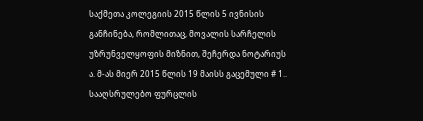საქმეთა კოლეგიის 2015 წლის 5 ივნისის განჩინება, რომლითაც, მოვალის სარჩელის უზრუნველყოფის მიზნით, შეჩერდა ნოტარიუს ა. მ-ას მიერ 2015 წლის 19 მაისს გაცემული # 1.. სააღსრულებო ფურცლის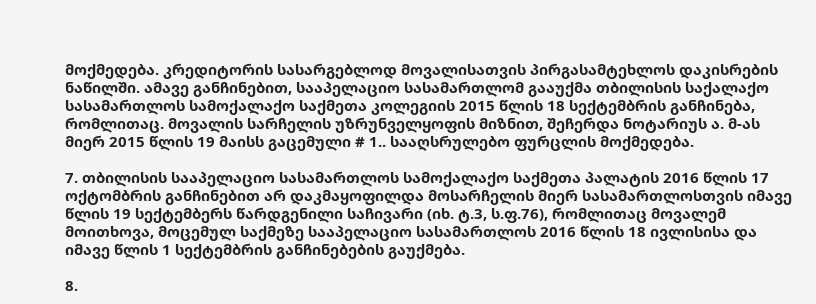მოქმედება. კრედიტორის სასარგებლოდ მოვალისათვის პირგასამტეხლოს დაკისრების ნაწილში. ამავე განჩინებით, სააპელაციო სასამართლომ გააუქმა თბილისის საქალაქო სასამართლოს სამოქალაქო საქმეთა კოლეგიის 2015 წლის 18 სექტემბრის განჩინება, რომლითაც. მოვალის სარჩელის უზრუნველყოფის მიზნით, შეჩერდა ნოტარიუს ა. მ-ას მიერ 2015 წლის 19 მაისს გაცემული # 1.. სააღსრულებო ფურცლის მოქმედება.

7. თბილისის სააპელაციო სასამართლოს სამოქალაქო საქმეთა პალატის 2016 წლის 17 ოქტომბრის განჩინებით არ დაკმაყოფილდა მოსარჩელის მიერ სასამართლოსთვის იმავე წლის 19 სექტემბერს წარდგენილი საჩივარი (იხ. ტ.3, ს.ფ.76), რომლითაც მოვალემ მოითხოვა, მოცემულ საქმეზე სააპელაციო სასამართლოს 2016 წლის 18 ივლისისა და იმავე წლის 1 სექტემბრის განჩინებების გაუქმება.

8.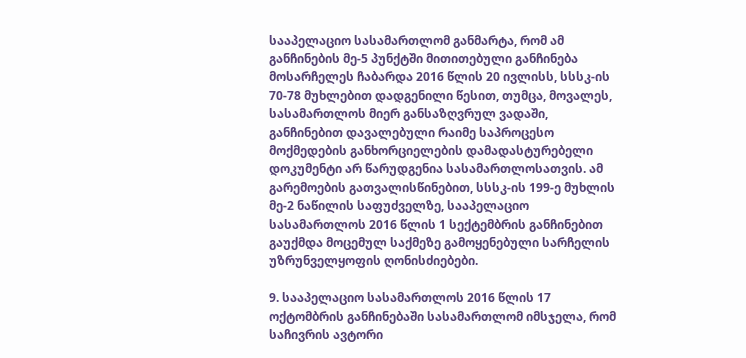სააპელაციო სასამართლომ განმარტა, რომ ამ განჩინების მე-5 პუნქტში მითითებული განჩინება მოსარჩელეს ჩაბარდა 2016 წლის 20 ივლისს, სსსკ-ის 70-78 მუხლებით დადგენილი წესით, თუმცა, მოვალეს, სასამართლოს მიერ განსაზღვრულ ვადაში, განჩინებით დავალებული რაიმე საპროცესო მოქმედების განხორციელების დამადასტურებელი დოკუმენტი არ წარუდგენია სასამართლოსათვის. ამ გარემოების გათვალისწინებით, სსსკ-ის 199-ე მუხლის მე-2 ნაწილის საფუძველზე, სააპელაციო სასამართლოს 2016 წლის 1 სექტემბრის განჩინებით გაუქმდა მოცემულ საქმეზე გამოყენებული სარჩელის უზრუნველყოფის ღონისძიებები.

9. სააპელაციო სასამართლოს 2016 წლის 17 ოქტომბრის განჩინებაში სასამართლომ იმსჯელა, რომ საჩივრის ავტორი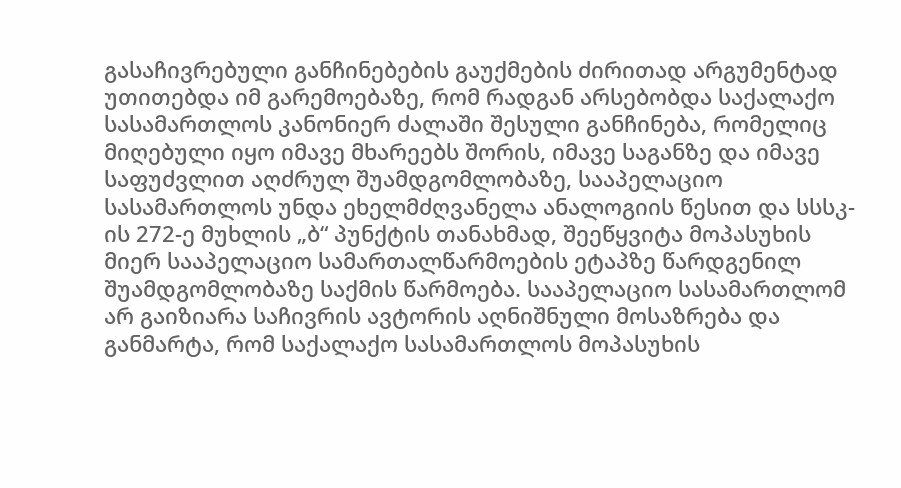გასაჩივრებული განჩინებების გაუქმების ძირითად არგუმენტად უთითებდა იმ გარემოებაზე, რომ რადგან არსებობდა საქალაქო სასამართლოს კანონიერ ძალაში შესული განჩინება, რომელიც მიღებული იყო იმავე მხარეებს შორის, იმავე საგანზე და იმავე საფუძვლით აღძრულ შუამდგომლობაზე, სააპელაციო სასამართლოს უნდა ეხელმძღვანელა ანალოგიის წესით და სსსკ-ის 272-ე მუხლის „ბ“ პუნქტის თანახმად, შეეწყვიტა მოპასუხის მიერ სააპელაციო სამართალწარმოების ეტაპზე წარდგენილ შუამდგომლობაზე საქმის წარმოება. სააპელაციო სასამართლომ არ გაიზიარა საჩივრის ავტორის აღნიშნული მოსაზრება და განმარტა, რომ საქალაქო სასამართლოს მოპასუხის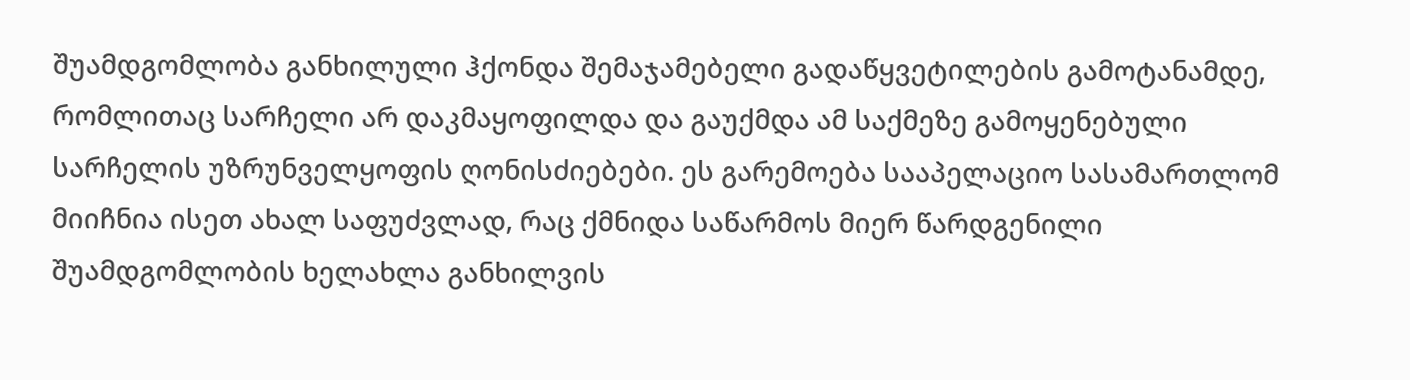შუამდგომლობა განხილული ჰქონდა შემაჯამებელი გადაწყვეტილების გამოტანამდე, რომლითაც სარჩელი არ დაკმაყოფილდა და გაუქმდა ამ საქმეზე გამოყენებული სარჩელის უზრუნველყოფის ღონისძიებები. ეს გარემოება სააპელაციო სასამართლომ მიიჩნია ისეთ ახალ საფუძვლად, რაც ქმნიდა საწარმოს მიერ წარდგენილი შუამდგომლობის ხელახლა განხილვის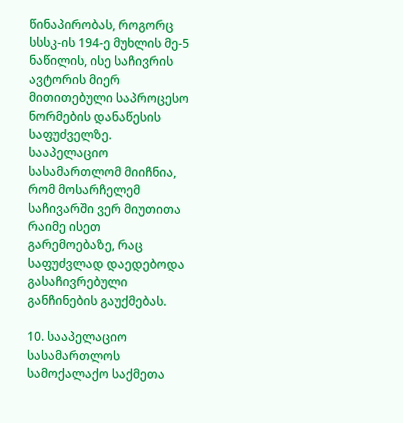წინაპირობას, როგორც სსსკ-ის 194-ე მუხლის მე-5 ნაწილის, ისე საჩივრის ავტორის მიერ მითითებული საპროცესო ნორმების დანაწესის საფუძველზე. სააპელაციო სასამართლომ მიიჩნია, რომ მოსარჩელემ საჩივარში ვერ მიუთითა რაიმე ისეთ გარემოებაზე, რაც საფუძვლად დაედებოდა გასაჩივრებული განჩინების გაუქმებას.

10. სააპელაციო სასამართლოს სამოქალაქო საქმეთა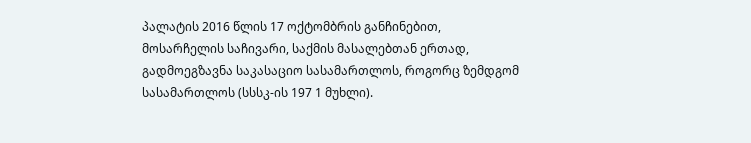პალატის 2016 წლის 17 ოქტომბრის განჩინებით, მოსარჩელის საჩივარი, საქმის მასალებთან ერთად, გადმოეგზავნა საკასაციო სასამართლოს, როგორც ზემდგომ სასამართლოს (სსსკ-ის 197 1 მუხლი).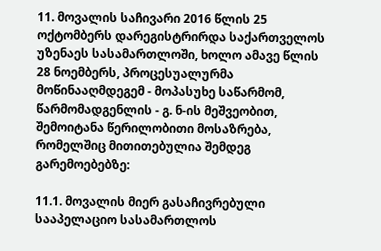11. მოვალის საჩივარი 2016 წლის 25 ოქტომბერს დარეგისტრირდა საქართველოს უზენაეს სასამართლოში, ხოლო ამავე წლის 28 ნოემბერს, პროცესუალურმა მოწინააღმდეგემ - მოპასუხე საწარმომ, წარმომადგენლის - გ. ნ-ის მეშვეობით, შემოიტანა წერილობითი მოსაზრება, რომელშიც მითითებულია შემდეგ გარემოებებზე:

11.1. მოვალის მიერ გასაჩივრებული სააპელაციო სასამართლოს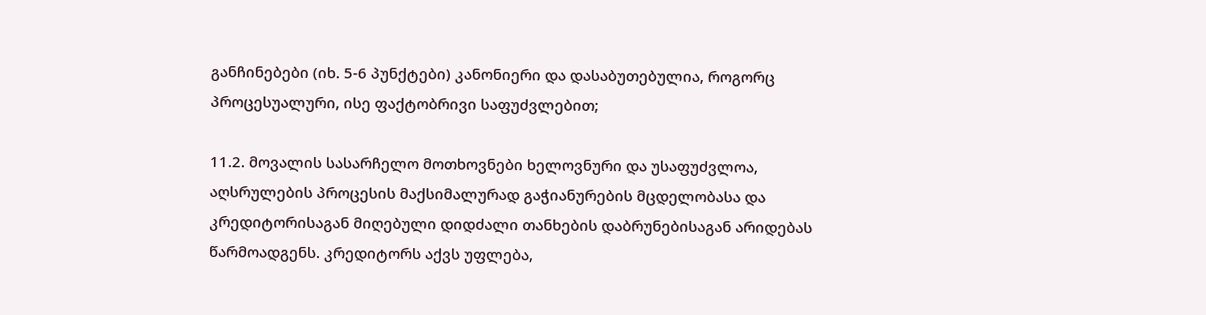განჩინებები (იხ. 5-6 პუნქტები) კანონიერი და დასაბუთებულია, როგორც პროცესუალური, ისე ფაქტობრივი საფუძვლებით;

11.2. მოვალის სასარჩელო მოთხოვნები ხელოვნური და უსაფუძვლოა, აღსრულების პროცესის მაქსიმალურად გაჭიანურების მცდელობასა და კრედიტორისაგან მიღებული დიდძალი თანხების დაბრუნებისაგან არიდებას წარმოადგენს. კრედიტორს აქვს უფლება,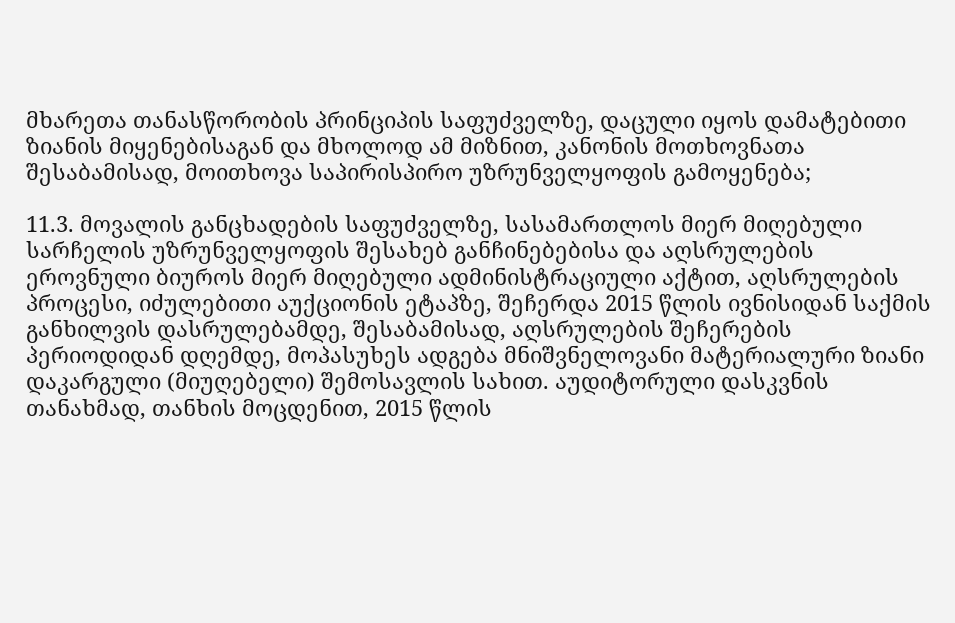მხარეთა თანასწორობის პრინციპის საფუძველზე, დაცული იყოს დამატებითი ზიანის მიყენებისაგან და მხოლოდ ამ მიზნით, კანონის მოთხოვნათა შესაბამისად, მოითხოვა საპირისპირო უზრუნველყოფის გამოყენება;

11.3. მოვალის განცხადების საფუძველზე, სასამართლოს მიერ მიღებული სარჩელის უზრუნველყოფის შესახებ განჩინებებისა და აღსრულების ეროვნული ბიუროს მიერ მიღებული ადმინისტრაციული აქტით, აღსრულების პროცესი, იძულებითი აუქციონის ეტაპზე, შეჩერდა 2015 წლის ივნისიდან საქმის განხილვის დასრულებამდე, შესაბამისად, აღსრულების შეჩერების პერიოდიდან დღემდე, მოპასუხეს ადგება მნიშვნელოვანი მატერიალური ზიანი დაკარგული (მიუღებელი) შემოსავლის სახით. აუდიტორული დასკვნის თანახმად, თანხის მოცდენით, 2015 წლის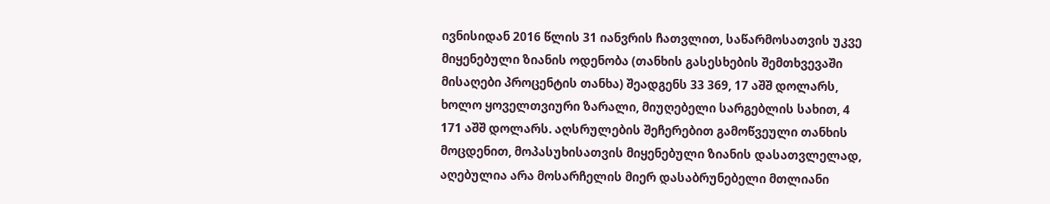ივნისიდან 2016 წლის 31 იანვრის ჩათვლით, საწარმოსათვის უკვე მიყენებული ზიანის ოდენობა (თანხის გასესხების შემთხვევაში მისაღები პროცენტის თანხა) შეადგენს 33 369, 17 აშშ დოლარს, ხოლო ყოველთვიური ზარალი, მიუღებელი სარგებლის სახით, 4 171 აშშ დოლარს. აღსრულების შეჩერებით გამოწვეული თანხის მოცდენით, მოპასუხისათვის მიყენებული ზიანის დასათვლელად, აღებულია არა მოსარჩელის მიერ დასაბრუნებელი მთლიანი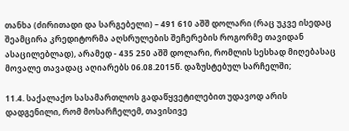თანხა (ძირითადი და სარგებელი) – 491 610 აშშ დოლარი (რაც უკვე ისედაც შეამცირა კრედიტორმა აღსრულების შეჩერების როგორმე თავიდან ასაცილებლად), არამედ - 435 250 აშშ დოლარი, რომლის სესხად მიღებასაც მოვალე თავადაც აღიარებს 06.08.2015წ. დაზუსტებულ სარჩელში;

11.4. საქალაქო სასამართლოს გადაწყვეტილებით უდავოდ არის დადგენილი, რომ მოსარჩელემ, თავისივე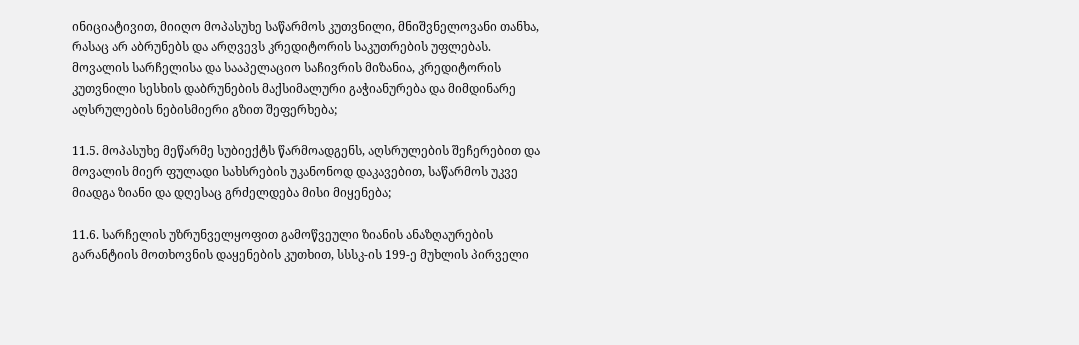ინიციატივით, მიიღო მოპასუხე საწარმოს კუთვნილი, მნიშვნელოვანი თანხა, რასაც არ აბრუნებს და არღვევს კრედიტორის საკუთრების უფლებას. მოვალის სარჩელისა და სააპელაციო საჩივრის მიზანია, კრედიტორის კუთვნილი სესხის დაბრუნების მაქსიმალური გაჭიანურება და მიმდინარე აღსრულების ნებისმიერი გზით შეფერხება;

11.5. მოპასუხე მეწარმე სუბიექტს წარმოადგენს, აღსრულების შეჩერებით და მოვალის მიერ ფულადი სახსრების უკანონოდ დაკავებით, საწარმოს უკვე მიადგა ზიანი და დღესაც გრძელდება მისი მიყენება;

11.6. სარჩელის უზრუნველყოფით გამოწვეული ზიანის ანაზღაურების გარანტიის მოთხოვნის დაყენების კუთხით, სსსკ-ის 199-ე მუხლის პირველი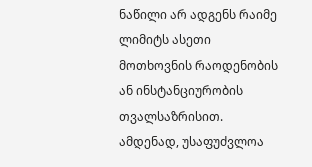ნაწილი არ ადგენს რაიმე ლიმიტს ასეთი მოთხოვნის რაოდენობის ან ინსტანციურობის თვალსაზრისით. ამდენად, უსაფუძვლოა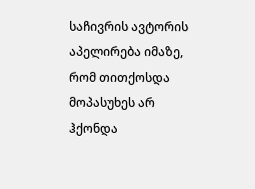საჩივრის ავტორის აპელირება იმაზე, რომ თითქოსდა მოპასუხეს არ ჰქონდა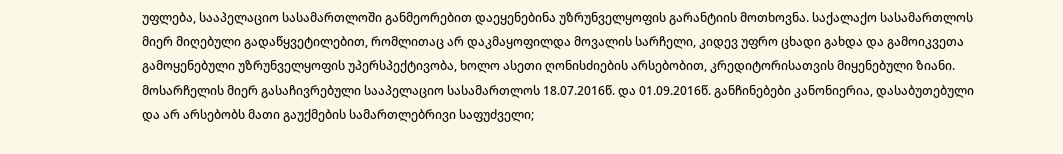უფლება, სააპელაციო სასამართლოში განმეორებით დაეყენებინა უზრუნველყოფის გარანტიის მოთხოვნა. საქალაქო სასამართლოს მიერ მიღებული გადაწყვეტილებით, რომლითაც არ დაკმაყოფილდა მოვალის სარჩელი, კიდევ უფრო ცხადი გახდა და გამოიკვეთა გამოყენებული უზრუნველყოფის უპერსპექტივობა, ხოლო ასეთი ღონისძიების არსებობით, კრედიტორისათვის მიყენებული ზიანი. მოსარჩელის მიერ გასაჩივრებული სააპელაციო სასამართლოს 18.07.2016წ. და 01.09.2016წ. განჩინებები კანონიერია, დასაბუთებული და არ არსებობს მათი გაუქმების სამართლებრივი საფუძველი;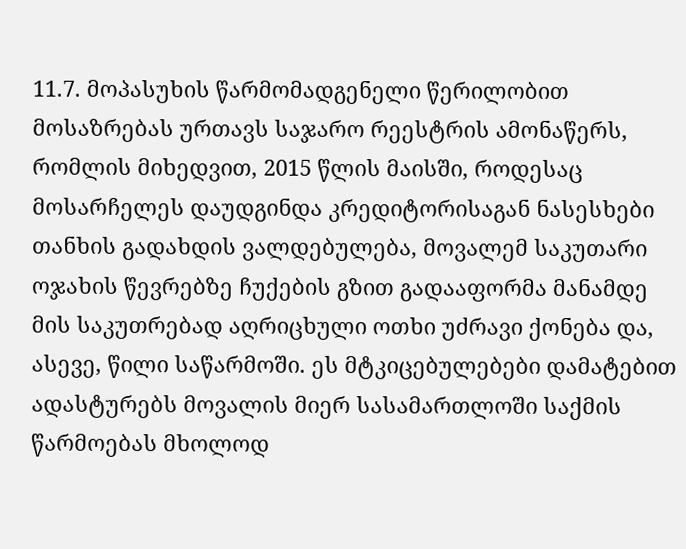11.7. მოპასუხის წარმომადგენელი წერილობით მოსაზრებას ურთავს საჯარო რეესტრის ამონაწერს, რომლის მიხედვით, 2015 წლის მაისში, როდესაც მოსარჩელეს დაუდგინდა კრედიტორისაგან ნასესხები თანხის გადახდის ვალდებულება, მოვალემ საკუთარი ოჯახის წევრებზე ჩუქების გზით გადააფორმა მანამდე მის საკუთრებად აღრიცხული ოთხი უძრავი ქონება და, ასევე, წილი საწარმოში. ეს მტკიცებულებები დამატებით ადასტურებს მოვალის მიერ სასამართლოში საქმის წარმოებას მხოლოდ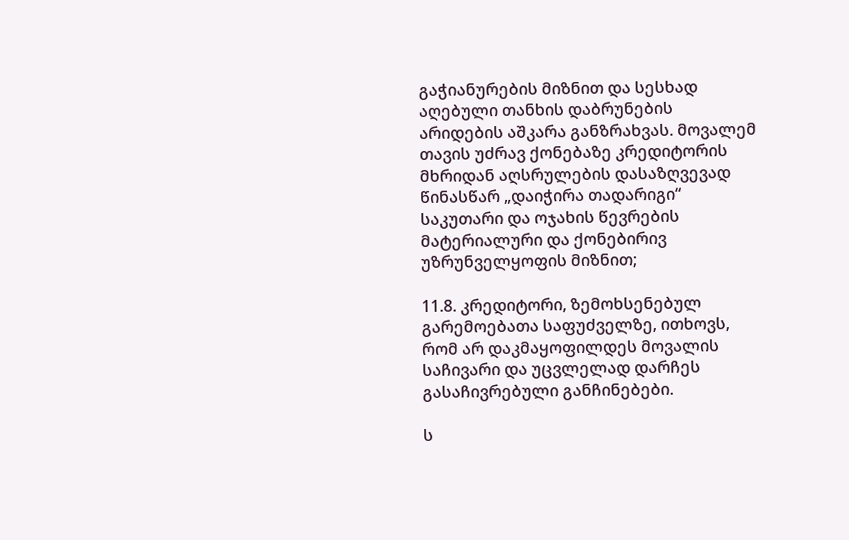გაჭიანურების მიზნით და სესხად აღებული თანხის დაბრუნების არიდების აშკარა განზრახვას. მოვალემ თავის უძრავ ქონებაზე კრედიტორის მხრიდან აღსრულების დასაზღვევად წინასწარ „დაიჭირა თადარიგი“ საკუთარი და ოჯახის წევრების მატერიალური და ქონებირივ უზრუნველყოფის მიზნით;

11.8. კრედიტორი, ზემოხსენებულ გარემოებათა საფუძველზე, ითხოვს, რომ არ დაკმაყოფილდეს მოვალის საჩივარი და უცვლელად დარჩეს გასაჩივრებული განჩინებები.

ს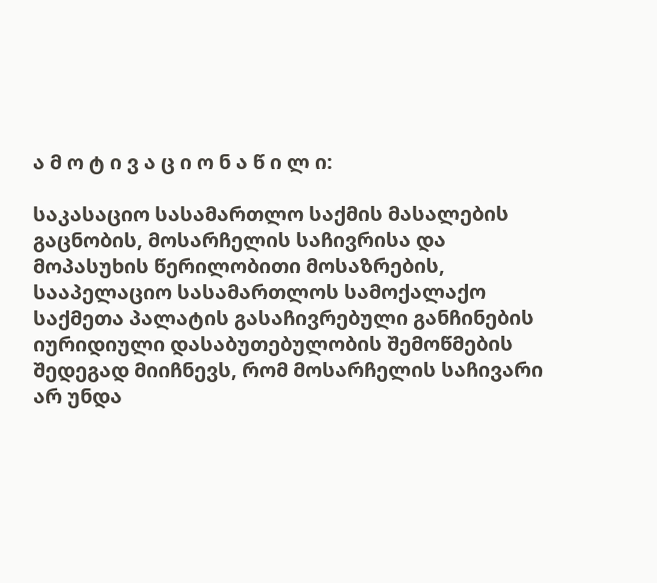ა მ ო ტ ი ვ ა ც ი ო ნ ა წ ი ლ ი:

საკასაციო სასამართლო საქმის მასალების გაცნობის, მოსარჩელის საჩივრისა და მოპასუხის წერილობითი მოსაზრების, სააპელაციო სასამართლოს სამოქალაქო საქმეთა პალატის გასაჩივრებული განჩინების იურიდიული დასაბუთებულობის შემოწმების შედეგად მიიჩნევს, რომ მოსარჩელის საჩივარი არ უნდა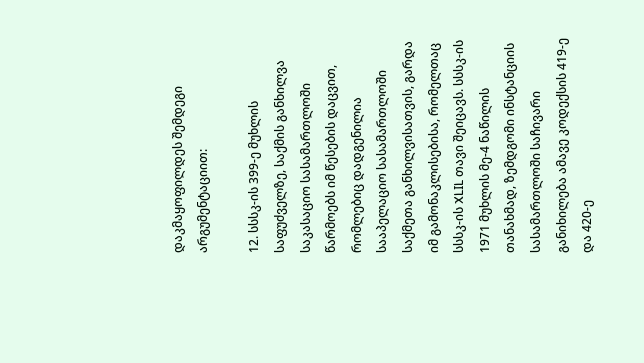დაკმაყოფილდეს შემდეგი არგუმენტაციით:

12. სსსკ-ის 399-ე მუხლის საფუძველზე, საქმის განხილვა საკასაციო სასამართლოში წარმოებს იმ წესების დაცვით, რომლებიც დადგენილია სააპელაციო სასამართლოში საქმეთა განხილვისათვის, გარდა იმ გამონაკლისებისა, რომელთაც სსსკ-ის XLIL თავი შეიცავს. სსსკ-ის 1971 მუხლის მე-4 ნაწილის თანახმად, ზემდგომი ინსტანციის სასამართლოში საჩივარი განიხილება ამავე კოდექსის 419-ე და 420-ე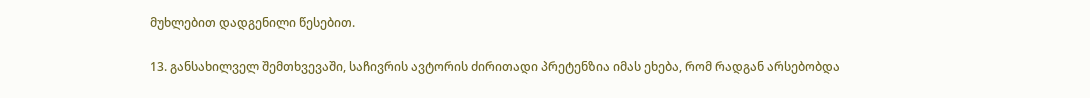მუხლებით დადგენილი წესებით.

13. განსახილველ შემთხვევაში, საჩივრის ავტორის ძირითადი პრეტენზია იმას ეხება, რომ რადგან არსებობდა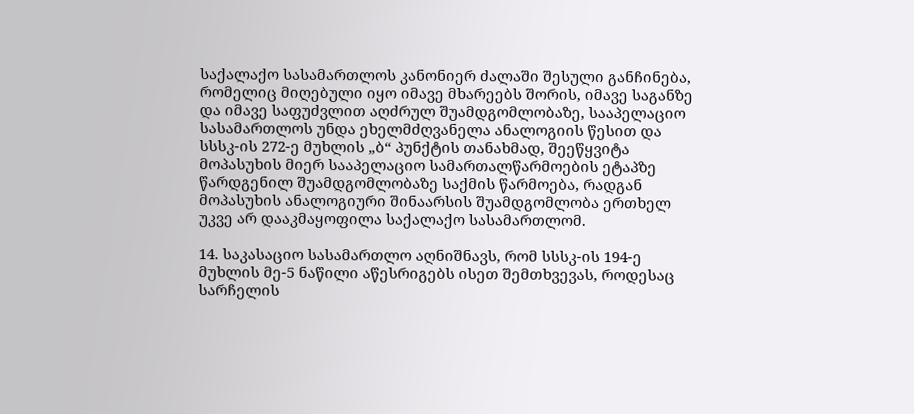საქალაქო სასამართლოს კანონიერ ძალაში შესული განჩინება, რომელიც მიღებული იყო იმავე მხარეებს შორის, იმავე საგანზე და იმავე საფუძვლით აღძრულ შუამდგომლობაზე, სააპელაციო სასამართლოს უნდა ეხელმძღვანელა ანალოგიის წესით და სსსკ-ის 272-ე მუხლის „ბ“ პუნქტის თანახმად, შეეწყვიტა მოპასუხის მიერ სააპელაციო სამართალწარმოების ეტაპზე წარდგენილ შუამდგომლობაზე საქმის წარმოება, რადგან მოპასუხის ანალოგიური შინაარსის შუამდგომლობა ერთხელ უკვე არ დააკმაყოფილა საქალაქო სასამართლომ.

14. საკასაციო სასამართლო აღნიშნავს, რომ სსსკ-ის 194-ე მუხლის მე-5 ნაწილი აწესრიგებს ისეთ შემთხვევას, როდესაც სარჩელის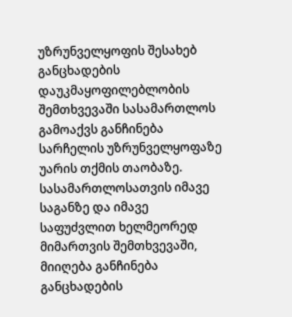უზრუნველყოფის შესახებ განცხადების დაუკმაყოფილებლობის შემთხვევაში სასამართლოს გამოაქვს განჩინება სარჩელის უზრუნველყოფაზე უარის თქმის თაობაზე. სასამართლოსათვის იმავე საგანზე და იმავე საფუძვლით ხელმეორედ მიმართვის შემთხვევაში, მიიღება განჩინება განცხადების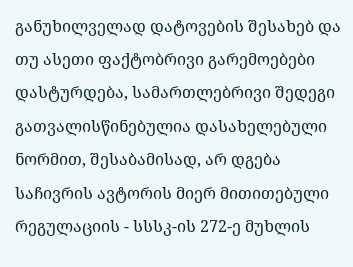განუხილველად დატოვების შესახებ და თუ ასეთი ფაქტობრივი გარემოებები დასტურდება, სამართლებრივი შედეგი გათვალისწინებულია დასახელებული ნორმით, შესაბამისად, არ დგება საჩივრის ავტორის მიერ მითითებული რეგულაციის - სსსკ-ის 272-ე მუხლის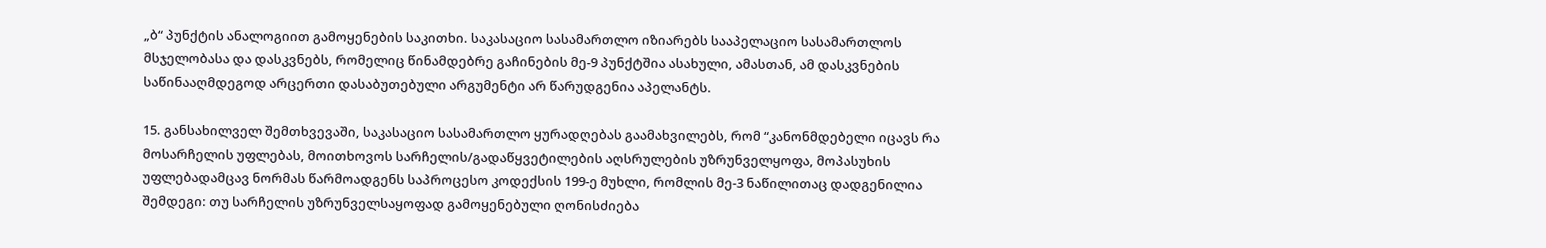„ბ“ პუნქტის ანალოგიით გამოყენების საკითხი. საკასაციო სასამართლო იზიარებს სააპელაციო სასამართლოს მსჯელობასა და დასკვნებს, რომელიც წინამდებრე გაჩინების მე-9 პუნქტშია ასახული, ამასთან, ამ დასკვნების საწინააღმდეგოდ არცერთი დასაბუთებული არგუმენტი არ წარუდგენია აპელანტს.

15. განსახილველ შემთხვევაში, საკასაციო სასამართლო ყურადღებას გაამახვილებს, რომ “კანონმდებელი იცავს რა მოსარჩელის უფლებას, მოითხოვოს სარჩელის/გადაწყვეტილების აღსრულების უზრუნველყოფა, მოპასუხის უფლებადამცავ ნორმას წარმოადგენს საპროცესო კოდექსის 199-ე მუხლი, რომლის მე-3 ნაწილითაც დადგენილია შემდეგი: თუ სარჩელის უზრუნველსაყოფად გამოყენებული ღონისძიება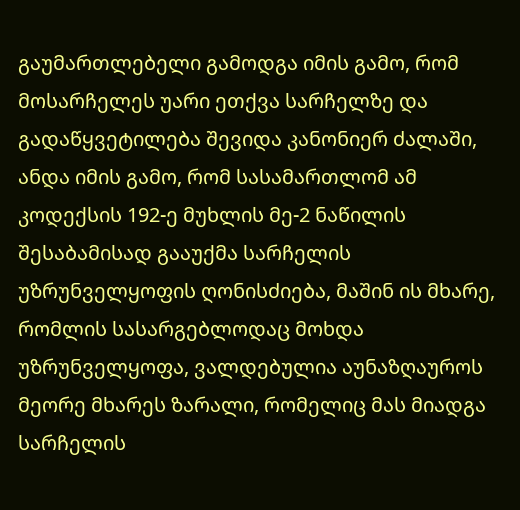გაუმართლებელი გამოდგა იმის გამო, რომ მოსარჩელეს უარი ეთქვა სარჩელზე და გადაწყვეტილება შევიდა კანონიერ ძალაში, ანდა იმის გამო, რომ სასამართლომ ამ კოდექსის 192-ე მუხლის მე-2 ნაწილის შესაბამისად გააუქმა სარჩელის უზრუნველყოფის ღონისძიება, მაშინ ის მხარე, რომლის სასარგებლოდაც მოხდა უზრუნველყოფა, ვალდებულია აუნაზღაუროს მეორე მხარეს ზარალი, რომელიც მას მიადგა სარჩელის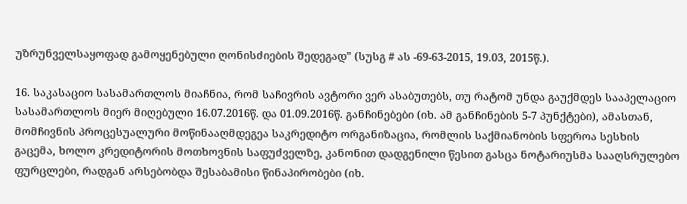უზრუნველსაყოფად გამოყენებული ღონისძიების შედეგად” (სუსგ # ას -69-63-2015, 19.03, 2015წ.).

16. საკასაციო სასამართლოს მიაჩნია, რომ საჩივრის ავტორი ვერ ასაბუთებს, თუ რატომ უნდა გაუქმდეს სააპელაციო სასამართლოს მიერ მიღებული 16.07.2016წ. და 01.09.2016წ. განჩინებები (იხ. ამ განჩინების 5-7 პუნქტები), ამასთან, მომჩივნის პროცესუალური მოწინააღმდეგეა საკრედიტო ორგანიზაცია, რომლის საქმიანობის სფეროა სესხის გაცემა, ხოლო კრედიტორის მოთხოვნის საფუძველზე, კანონით დადგენილი წესით გასცა ნოტარიუსმა სააღსრულებო ფურცლები, რადგან არსებობდა შესაბამისი წინაპირობები (იხ.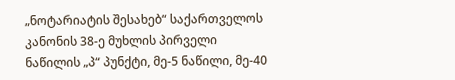„ნოტარიატის შესახებ“ საქართველოს კანონის 38-ე მუხლის პირველი ნაწილის „პ“ პუნქტი, მე-5 ნაწილი, მე-40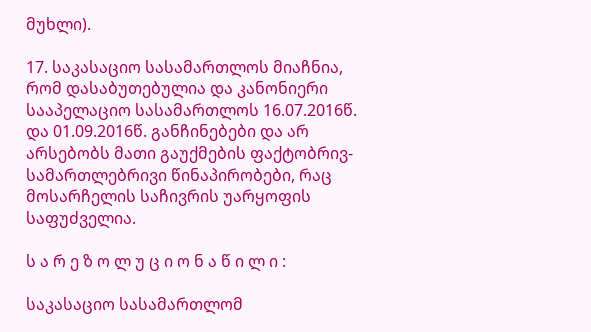მუხლი).

17. საკასაციო სასამართლოს მიაჩნია, რომ დასაბუთებულია და კანონიერი სააპელაციო სასამართლოს 16.07.2016წ. და 01.09.2016წ. განჩინებები და არ არსებობს მათი გაუქმების ფაქტობრივ-სამართლებრივი წინაპირობები, რაც მოსარჩელის საჩივრის უარყოფის საფუძველია.

ს ა რ ე ზ ო ლ უ ც ი ო ნ ა წ ი ლ ი :

საკასაციო სასამართლომ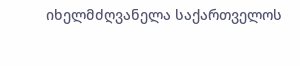იხელმძღვანელა საქართველოს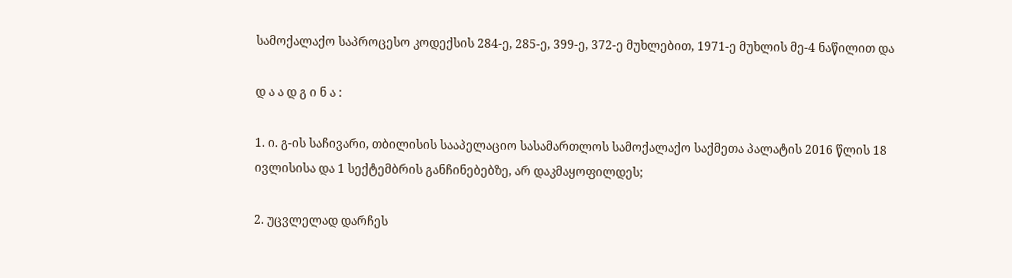სამოქალაქო საპროცესო კოდექსის 284-ე, 285-ე, 399-ე, 372-ე მუხლებით, 1971-ე მუხლის მე-4 ნაწილით და

დ ა ა დ გ ი ნ ა :

1. ი. გ-ის საჩივარი, თბილისის სააპელაციო სასამართლოს სამოქალაქო საქმეთა პალატის 2016 წლის 18 ივლისისა და 1 სექტემბრის განჩინებებზე, არ დაკმაყოფილდეს;

2. უცვლელად დარჩეს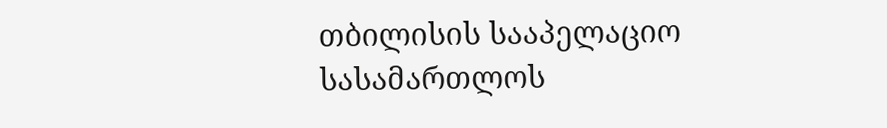თბილისის სააპელაციო სასამართლოს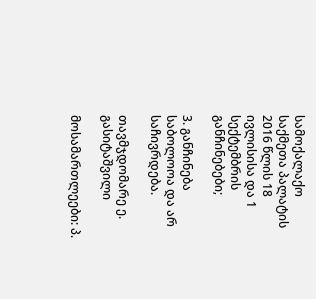სამოქალაქო საქმეთა პალატის 2016 წლის 18 ივლისისა და 1 სექტემბრის განჩინებები;

3. განჩინება საბოლოოა და არ საჩივრდება.

თავმჯდომარე ე. გასიტაშვილი

მოსამართლეები: პ.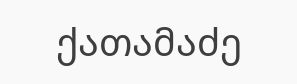ქათამაძე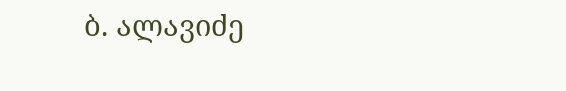ბ. ალავიძე